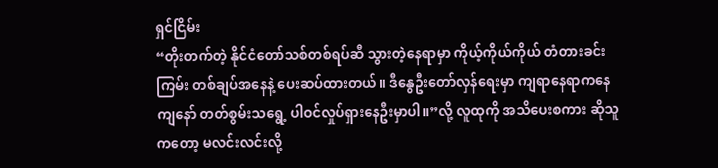ရှင်ငြိမ်း
“တိုးတက်တဲ့ နိုင်ငံတော်သစ်တစ်ရပ်ဆီ သွားတဲ့နေရာမှာ ကိုယ့်ကိုယ်ကိုယ် တံတားခင်းကြမ်း တစ်ချပ်အနေနဲ့ ပေးဆပ်ထားတယ်။ ဒီနွေဦးတော်လှန်ရေးမှာ ကျရာနေရာကနေ ကျနော် တတ်စွမ်းသရွေ့ ပါဝင်လှုပ်ရှားနေဦးမှာပါ။”လို့ လူထုကို အသိပေးစကား ဆိုသူကတော့ မလင်းလင်းလို့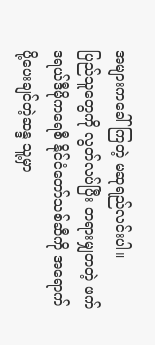အများကခေါ်ကြတဲ့ မဆုရည်လင်းပါ။
ပြည်သူတွေကို လွတ်လပ်ပြီး တရားမျှတတဲ့ ဖက်ဒရယ်ဒီမိုကရေစီ နိုင်ငံတော်သစ်ဆီကို အရောက်ပို့ပေးချင်တဲ့ဆန္ဒ သူ့မှာ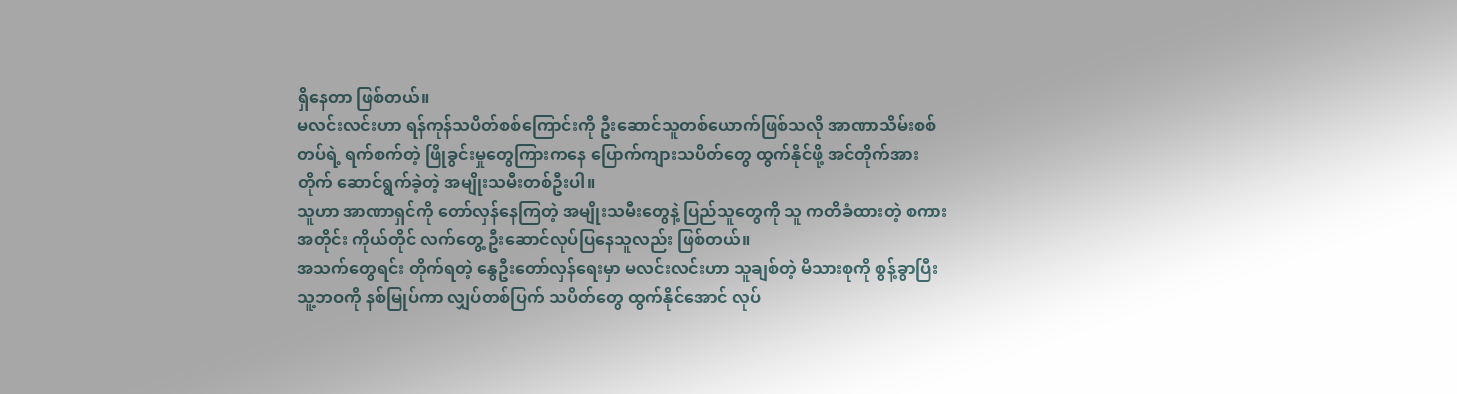ရှိနေတာ ဖြစ်တယ်။
မလင်းလင်းဟာ ရန်ကုန်သပိတ်စစ်ကြောင်းကို ဦးဆောင်သူတစ်ယောက်ဖြစ်သလို အာဏာသိမ်းစစ်တပ်ရဲ့ ရက်စက်တဲ့ ဖြိုခွင်းမှုတွေကြားကနေ ပြောက်ကျားသပိတ်တွေ ထွက်နိုင်ဖို့ အင်တိုက်အားတိုက် ဆောင်ရွက်ခဲ့တဲ့ အမျိုးသမီးတစ်ဦးပါ။
သူဟာ အာဏာရှင်ကို တော်လှန်နေကြတဲ့ အမျိုးသမီးတွေနဲ့ ပြည်သူတွေကို သူ ကတိခံထားတဲ့ စကားအတိုင်း ကိုယ်တိုင် လက်တွေ့ ဦးဆောင်လုပ်ပြနေသူလည်း ဖြစ်တယ်။
အသက်တွေရင်း တိုက်ရတဲ့ နွေဦးတော်လှန်ရေးမှာ မလင်းလင်းဟာ သူချစ်တဲ့ မိသားစုကို စွန့်ခွာပြီး သူ့ဘဝကို နစ်မြုပ်ကာ လျှပ်တစ်ပြက် သပိတ်တွေ ထွက်နိုင်အောင် လုပ်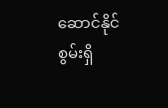ဆောင်နိုင်စွမ်းရှိ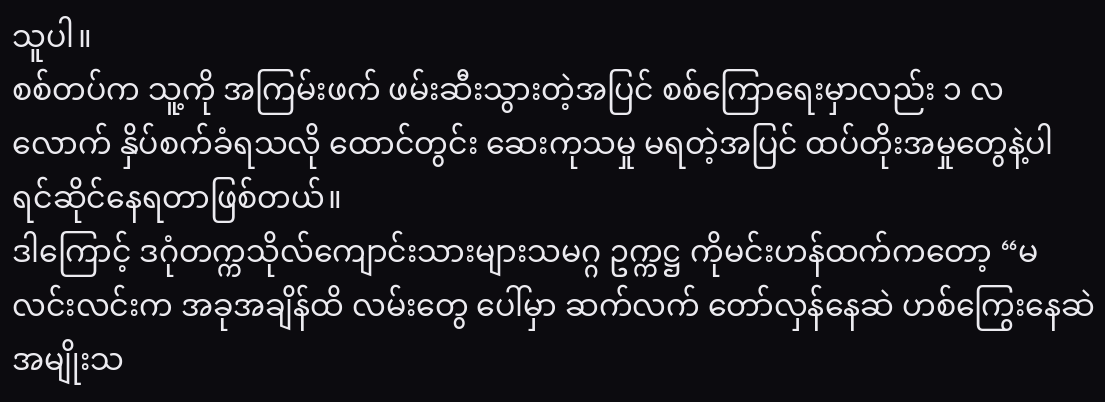သူပါ။
စစ်တပ်က သူ့ကို အကြမ်းဖက် ဖမ်းဆီးသွားတဲ့အပြင် စစ်ကြောရေးမှာလည်း ၁ လလောက် နှိပ်စက်ခံရသလို ထောင်တွင်း ဆေးကုသမှု မရတဲ့အပြင် ထပ်တိုးအမှုတွေနဲ့ပါ ရင်ဆိုင်နေရတာဖြစ်တယ်။
ဒါကြောင့် ဒဂုံတက္ကသိုလ်ကျောင်းသားများသမဂ္ဂ ဥက္ကဋ္ဌ ကိုမင်းဟန်ထက်ကတော့ “မလင်းလင်းက အခုအချိန်ထိ လမ်းတွေ ပေါ်မှာ ဆက်လက် တော်လှန်နေဆဲ ဟစ်ကြွေးနေဆဲ အမျိုးသ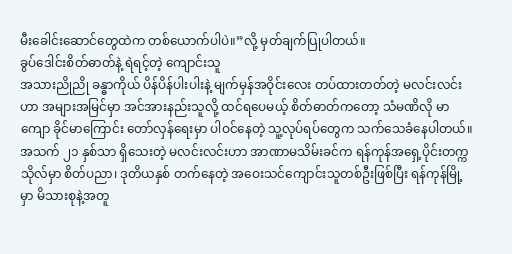မီးခေါင်းဆောင်တွေထဲက တစ်ယောက်ပါပဲ။”လို့ မှတ်ချက်ပြုပါတယ်။
ခွပ်ဒေါင်းစိတ်ဓာတ်နဲ့ ရဲရင့်တဲ့ ကျောင်းသူ
အသားညိုညို ခန္ဓာကိုယ် ပိန်ပိန်ပါးပါးနဲ့ မျက်မှန်အဝိုင်းလေး တပ်ထားတတ်တဲ့ မလင်းလင်းဟာ အများအမြင်မှာ အင်အားနည်းသူလို့ ထင်ရပေမယ့် စိတ်ဓာတ်ကတော့ သံမဏိလို မာကျော ခိုင်မာကြောင်း တော်လှန်ရေးမှာ ပါဝင်နေတဲ့ သူ့လုပ်ရပ်တွေက သက်သေခံနေပါတယ်။
အသက် ၂၁ နှစ်သာ ရှိသေးတဲ့ မလင်းလင်းဟာ အာဏာမသိမ်းခင်က ရန်ကုန်အရှေ့ပိုင်းတက္ကသိုလ်မှာ စိတ်ပညာ၊ ဒုတိယနှစ် တက်နေတဲ့ အဝေးသင်ကျောင်းသူတစ်ဦးဖြစ်ပြီး ရန်ကုန်မြို့မှာ မိသားစုနဲ့အတူ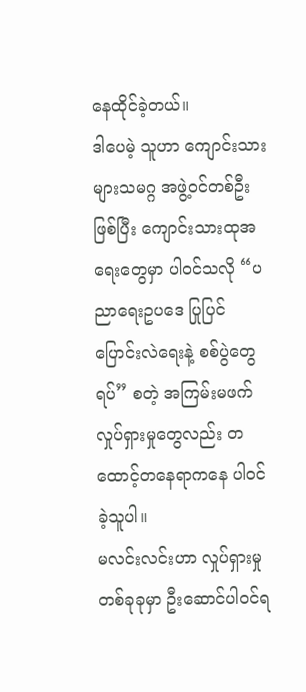နေထိုင်ခဲ့တယ်။
ဒါပေမဲ့ သူဟာ ကျောင်းသားများသမဂ္ဂ အဖွဲ့ဝင်တစ်ဦးဖြစ်ပြီး ကျောင်းသားထုအရေးတွေမှာ ပါဝင်သလို “ပညာရေးဥပဒေ ပြုပြင် ပြောင်းလဲရေးနဲ့ စစ်ပွဲတွေရပ်” စတဲ့ အကြမ်းမဖက်လှုပ်ရှားမှုတွေလည်း တထောင့်တနေရာကနေ ပါဝင်ခဲ့သူပါ။
မလင်းလင်းဟာ လှုပ်ရှားမှုတစ်ခုခုမှာ ဦးဆောင်ပါဝင်ရ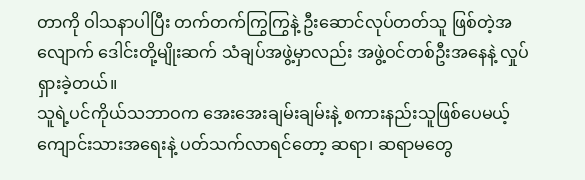တာကို ဝါသနာပါပြီး တက်တက်ကြွကြွနဲ့ ဦးဆောင်လုပ်တတ်သူ ဖြစ်တဲ့အလျောက် ဒေါင်းတို့မျိုးဆက် သံချပ်အဖွဲ့မှာလည်း အဖွဲ့ဝင်တစ်ဦးအနေနဲ့ လှုပ်ရှားခဲ့တယ်။
သူရဲ့ပင်ကိုယ်သဘာဝက အေးအေးချမ်းချမ်းနဲ့ စကားနည်းသူဖြစ်ပေမယ့် ကျောင်းသားအရေးနဲ့ ပတ်သက်လာရင်တော့ ဆရာ၊ ဆရာမတွေ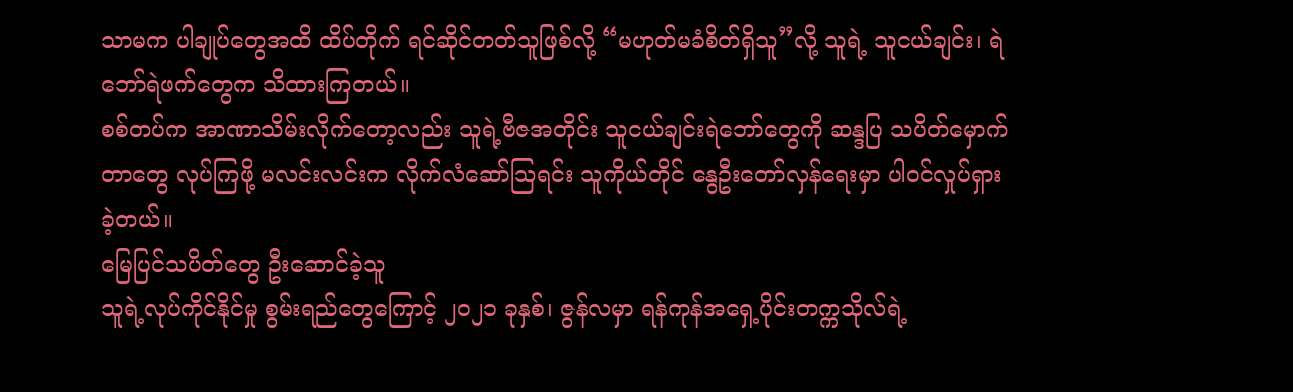သာမက ပါချုပ်တွေအထိ ထိပ်တိုက် ရင်ဆိုင်တတ်သူဖြစ်လို့ “မဟုတ်မခံစိတ်ရှိသူ”လို့ သူရဲ့ သူငယ်ချင်း၊ ရဲဘော်ရဲဖက်တွေက သိထားကြတယ်။
စစ်တပ်က အာဏာသိမ်းလိုက်တော့လည်း သူရဲ့ဗီဇအတိုင်း သူငယ်ချင်းရဲဘော်တွေကို ဆန္ဒပြ သပိတ်မှောက်တာတွေ လုပ်ကြဖို့ မလင်းလင်းက လိုက်လံဆော်သြရင်း သူကိုယ်တိုင် နွေဦးတော်လှန်ရေးမှာ ပါဝင်လှုပ်ရှားခဲ့တယ်။
မြေပြင်သပိတ်တွေ ဦးဆောင်ခဲ့သူ
သူရဲ့လုပ်ကိုင်နိုင်မှု စွမ်းရည်တွေကြောင့် ၂၀၂၁ ခုနှစ်၊ ဇွန်လမှာ ရန်ကုန်အရှေ့ပိုင်းတက္ကသိုလ်ရဲ့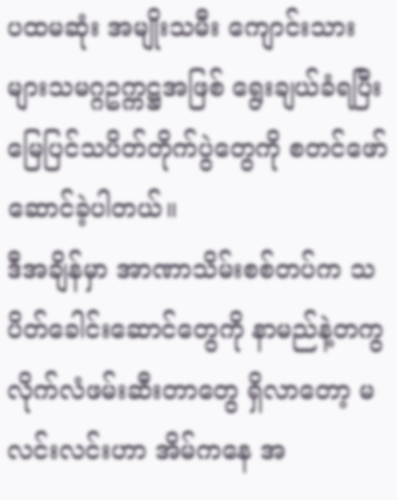ပထမဆုံး အမျိုးသမီး ကျောင်းသားများသမဂ္ဂဥက္ကဋ္ဌအဖြစ် ရွေးချယ်ခံရပြီး မြေပြင်သပိတ်တိုက်ပွဲတွေကို စတင်ဖော်ဆောင်ခဲ့ပါတယ်။
ဒီအချိန်မှာ အာဏာသိမ်းစစ်တပ်က သပိတ်ခေါင်းဆောင်တွေကို နာမည်နဲ့တကွ လိုက်လံဖမ်းဆီးတာတွေ ရှိလာတော့ မလင်းလင်းဟာ အိမ်ကနေ အ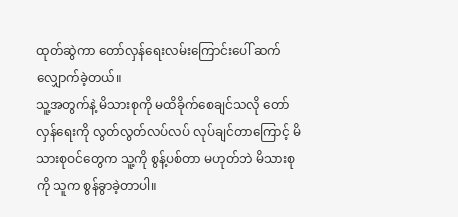ထုတ်ဆွဲကာ တော်လှန်ရေးလမ်းကြောင်းပေါ် ဆက်လျှောက်ခဲ့တယ်။
သူ့အတွက်နဲ့ မိသားစုကို မထိခိုက်စေချင်သလို တော်လှန်ရေးကို လွတ်လွတ်လပ်လပ် လုပ်ချင်တာကြောင့် မိသားစုဝင်တွေက သူ့ကို စွန့်ပစ်တာ မဟုတ်ဘဲ မိသားစုကို သူက စွန်ခွာခဲ့တာပါ။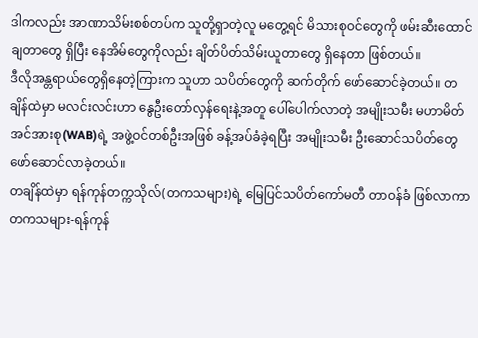ဒါကလည်း အာဏာသိမ်းစစ်တပ်က သူတို့ရှာတဲ့လူ မတွေ့ရင် မိသားစုဝင်တွေကို ဖမ်းဆီးထောင်ချတာတွေ ရှိပြီး နေအိမ်တွေကိုလည်း ချိတ်ပိတ်သိမ်းယူတာတွေ ရှိနေတာ ဖြစ်တယ်။
ဒီလိုအန္တရာယ်တွေရှိနေတဲ့ကြားက သူဟာ သပိတ်တွေကို ဆက်တိုက် ဖော်ဆောင်ခဲ့တယ်။ တချိန်ထဲမှာ မလင်းလင်းဟာ နွေဦးတော်လှန်ရေးနဲ့အတူ ပေါ်ပေါက်လာတဲ့ အမျိုးသမီး မဟာမိတ်အင်အားစု(WAB)ရဲ့ အဖွဲ့ဝင်တစ်ဦးအဖြစ် ခန့်အပ်ခံခဲ့ရပြီး အမျိုးသမီး ဦးဆောင်သပိတ်တွေ ဖော်ဆောင်လာခဲ့တယ်။
တချိန်ထဲမှာ ရန်ကုန်တက္ကသိုလ်(တကသများ)ရဲ့ မြေပြင်သပိတ်ကော်မတီ တာဝန်ခံ ဖြစ်လာကာ တကသများ-ရန်ကုန်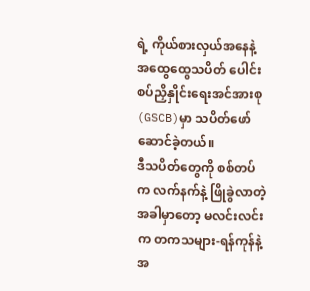ရဲ့ ကိုယ်စားလှယ်အနေနဲ့ အထွေထွေသပိတ် ပေါင်းစပ်ညှိနှိုင်းရေးအင်အားစု (GSCB)မှာ သပိတ်ဖော်ဆောင်ခဲ့တယ်။
ဒီသပိတ်တွေကို စစ်တပ်က လက်နက်နဲ့ ဖြိုခွဲလာတဲ့အခါမှာတော့ မလင်းလင်းက တကသများ-ရန်ကုန်နဲ့အ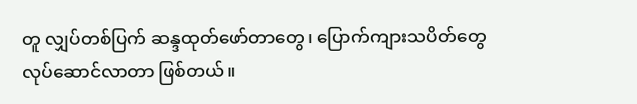တူ လျှပ်တစ်ပြက် ဆန္ဒထုတ်ဖော်တာတွေ၊ ပြောက်ကျားသပိတ်တွေ လုပ်ဆောင်လာတာ ဖြစ်တယ်။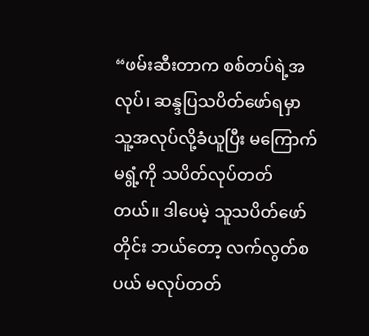“ဖမ်းဆီးတာက စစ်တပ်ရဲ့အလုပ်၊ ဆန္ဒပြသပိတ်ဖော်ရမှာ သူ့အလုပ်လို့ခံယူပြီး မကြောက်မရွံ့ကို သပိတ်လုပ်တတ်တယ်။ ဒါပေမဲ့ သူသပိတ်ဖော်တိုင်း ဘယ်တော့ လက်လွတ်စပယ် မလုပ်တတ်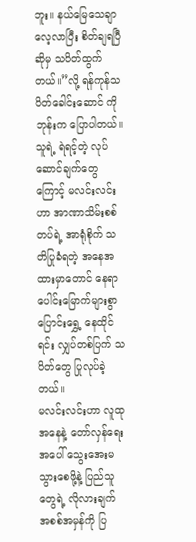ဘူး။ နယ်မြေသေချာလေ့လာပြီး စိတ်ချရပြီဆိုမှ သပိတ်ထွက်တယ်။”လို့ ရန်ကုန်သပိတ်ခေါင်းဆောင် ကိုဘုန်းက ပြောပါတယ်။
သူရဲ့ ရဲရင့်တဲ့ လုပ်ဆောင်ချက်တွေကြောင့် မလင်းလင်းဟာ အာဏာသိမ်းစစ်တပ်ရဲ့ အာရုံစိုက် သတိပြုခံရတဲ့ အနေအထားမှာတောင် နေရာပေါင်းမြောက်များစွာ ပြောင်းရွှေ့ နေထိုင်ရင်း လျှပ်တစ်ပြက် သပိတ်တွေ ပြုလုပ်ခဲ့တယ်။
မလင်းလင်းဟာ လူထုအနေနဲ့ တော်လှန်ရေးအပေါ် သွေးအေးမသွားစေဖို့နဲ့ ပြည်သူတွေရဲ့ လိုလားချက် အစစ်အမှန်ကို ပြ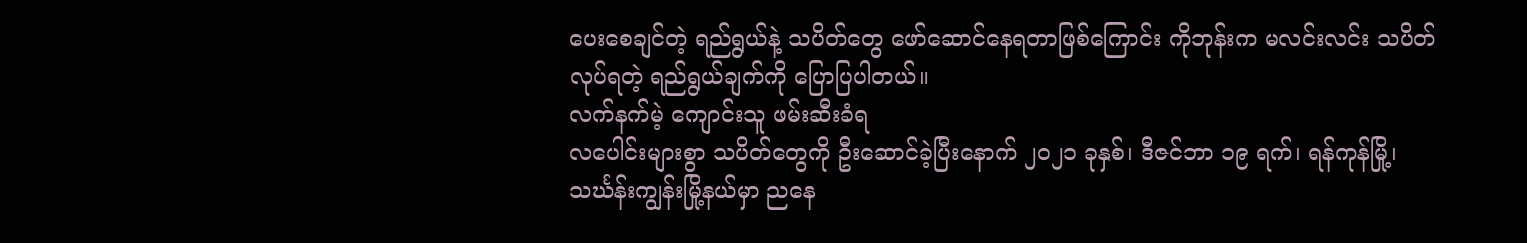ပေးစေချင်တဲ့ ရည်ရွယ်နဲ့ သပိတ်တွေ ဖော်ဆောင်နေရတာဖြစ်ကြောင်း ကိုဘုန်းက မလင်းလင်း သပိတ် လုပ်ရတဲ့ ရည်ရွယ်ချက်ကို ပြောပြပါတယ်။
လက်နက်မဲ့ ကျောင်းသူ ဖမ်းဆီးခံရ
လပေါင်းများစွာ သပိတ်တွေကို ဦးဆောင်ခဲ့ပြီးနောက် ၂၀၂၁ ခုနှစ်၊ ဒီဇင်ဘာ ၁၉ ရက်၊ ရန်ကုန်မြို့၊ သင်္ဃန်းကျွန်းမြို့နယ်မှာ ညနေ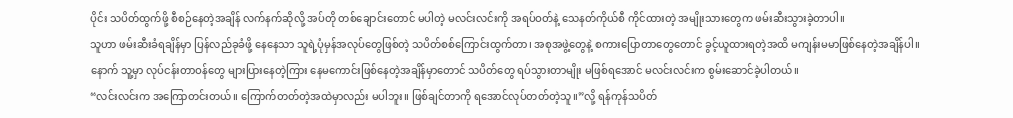ပိုင်း သပိတ်ထွက်ဖို့ စီစဉ်နေတဲ့အချိန် လက်နက်ဆိုလို့ အပ်တို တစ်ချောင်းတောင် မပါတဲ့ မလင်းလင်းကို အရပ်ဝတ်နဲ့ သေနတ်ကိုယ်စီ ကိုင်ထားတဲ့ အမျိုးသားတွေက ဖမ်းဆီးသွားခဲ့တာပါ။
သူဟာ ဖမ်းဆီးခံရချိန်မှာ ပြန်လည်ခုခံဖို့ နေနေသာ သူရဲ့ပုံမှန်အလုပ်တွေဖြစ်တဲ့ သပိတ်စစ်ကြောင်းထွက်တာ၊ အစုအဖွဲ့တွေနဲ့ စကားပြောတာတွေတောင် ခွင့်ယူထားရတဲ့အထိ မကျန်းမမာဖြစ်နေတဲ့အချိန်ပါ။
နောက် သူ့မှာ လုပ်ငန်းတာဝန်တွေ များပြားနေတဲ့ကြား နေမကောင်းဖြစ်နေတဲ့အချိန်မှာတောင် သပိတ်တွေ ရပ်သွားတာမျိုး မဖြစ်ရအောင် မလင်းလင်းက စွမ်းဆောင်ခဲ့ပါတယ်။
“လင်းလင်းက အကြောတင်းတယ်။ ကြောက်တတ်တဲ့အထဲမှာလည်း မပါဘူး။ ဖြစ်ချင်တာကို ရအောင်လုပ်တတ်တဲ့သူ။”လို့ ရန်ကုန်သပိတ်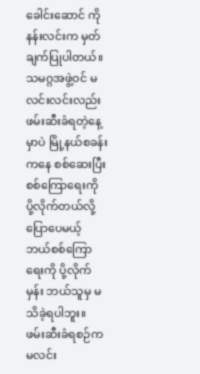ခေါင်းဆောင် ကိုနန်းလင်းက မှတ်ချက်ပြုပါတယ်။
သမဂ္ဂအဖွဲ့ဝင် မလင်းလင်းလည်း ဖမ်းဆီးခံရတဲ့နေ့မှာပဲ မြို့နယ်စခန်းကနေ စစ်ဆေးပြီး စစ်ကြောရေးကို ပို့လိုက်တယ်လို့ ပြောပေမယ့် ဘယ်စစ်ကြောရေးကို ပို့လိုက်မှန်း ဘယ်သူမှ မသိခဲ့ရပါဘူး။
ဖမ်းဆီးခံရစဉ်က မလင်း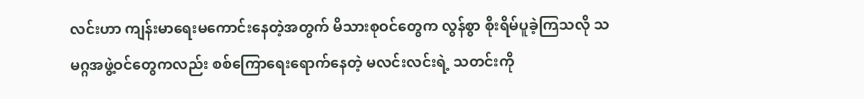လင်းဟာ ကျန်းမာရေးမကောင်းနေတဲ့အတွက် မိသားစုဝင်တွေက လွန်စွာ စိုးရိမ်ပူခဲ့ကြသလို သမဂ္ဂအဖွဲ့ဝင်တွေကလည်း စစ်ကြောရေးရောက်နေတဲ့ မလင်းလင်းရဲ့ သတင်းကို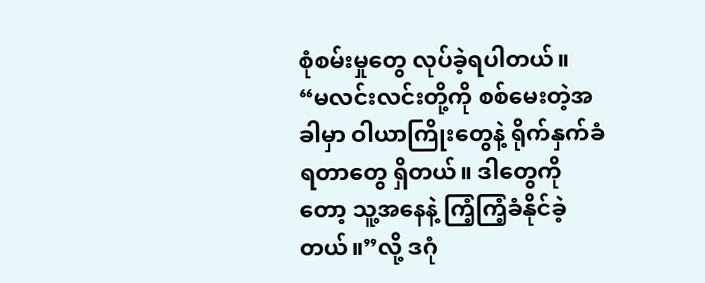စုံစမ်းမှုတွေ လုပ်ခဲ့ရပါတယ်။
“မလင်းလင်းတို့ကို စစ်မေးတဲ့အခါမှာ ဝါယာကြိုးတွေနဲ့ ရိုက်နှက်ခံရတာတွေ ရှိတယ်။ ဒါတွေကိုတော့ သူ့အနေနဲ့ ကြံ့ကြံ့ခံနိုင်ခဲ့တယ်။”လို့ ဒဂုံ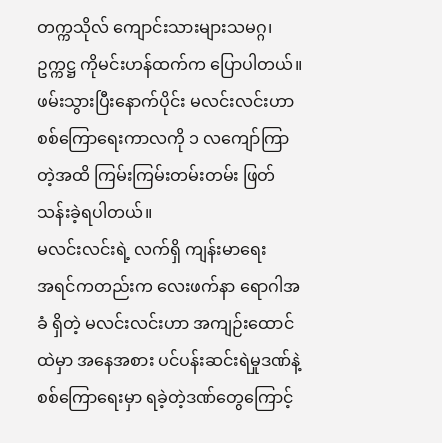တက္ကသိုလ် ကျောင်းသားများသမဂ္ဂ၊ ဥက္ကဋ္ဌ ကိုမင်းဟန်ထက်က ပြောပါတယ်။
ဖမ်းသွားပြီးနောက်ပိုင်း မလင်းလင်းဟာ စစ်ကြောရေးကာလကို ၁ လကျော်ကြာတဲ့အထိ ကြမ်းကြမ်းတမ်းတမ်း ဖြတ်သန်းခဲ့ရပါတယ်။
မလင်းလင်းရဲ့ လက်ရှိ ကျန်းမာရေး
အရင်ကတည်းက လေးဖက်နာ ရောဂါအခံ ရှိတဲ့ မလင်းလင်းဟာ အကျဉ်းထောင်ထဲမှာ အနေအစား ပင်ပန်းဆင်းရဲမှုဒဏ်နဲ့ စစ်ကြောရေးမှာ ရခဲ့တဲ့ဒဏ်တွေကြောင့်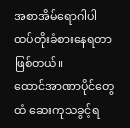အစာအိမ်ရောဂါပါ ထပ်တိုးခံစားနေရတာ ဖြစ်တယ်။
ထောင်အာဏာပိုင်တွေထံ ဆေးကုသခွင့်ရ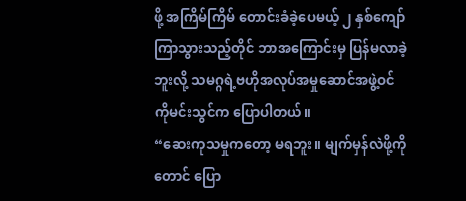ဖို့ အကြိမ်ကြိမ် တောင်းခံခဲ့ပေမယ့် ၂ နှစ်ကျော်ကြာသွားသည့်တိုင် ဘာအကြောင်းမှ ပြန်မလာခဲ့ဘူးလို့ သမဂ္ဂရဲ့ဗဟိုအလုပ်အမှုဆောင်အဖွဲ့ဝင် ကိုမင်းသွင်က ပြောပါတယ်။
“ဆေးကုသမှုကတော့ မရဘူး။ မျက်မှန်လဲဖို့ကိုတောင် ပြော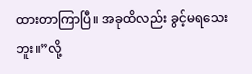ထားတာကြာပြီ။ အခုထိလည်း ခွင့်မရသေးဘူး။”လို့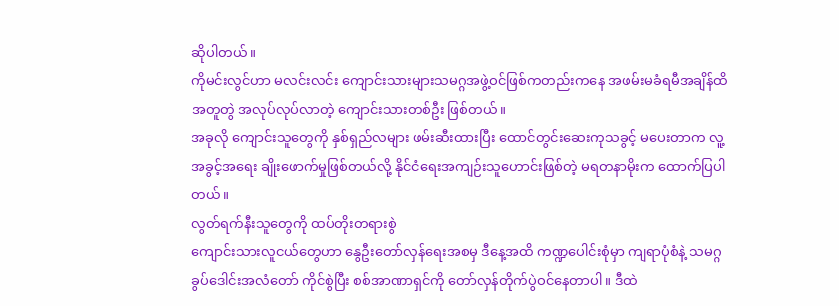ဆိုပါတယ်။
ကိုမင်းလွင်ဟာ မလင်းလင်း ကျောင်းသားများသမဂ္ဂအဖွဲ့ဝင်ဖြစ်ကတည်းကနေ အဖမ်းမခံရမီအချိန်ထိ အတူတွဲ အလုပ်လုပ်လာတဲ့ ကျောင်းသားတစ်ဦး ဖြစ်တယ်။
အခုလို ကျောင်းသူတွေကို နှစ်ရှည်လများ ဖမ်းဆီးထားပြီး ထောင်တွင်းဆေးကုသခွင့် မပေးတာက လူ့အခွင့်အရေး ချိုးဖောက်မှုဖြစ်တယ်လို့ နိုင်ငံရေးအကျဉ်းသူဟောင်းဖြစ်တဲ့ မရတနာမိုးက ထောက်ပြပါတယ်။
လွတ်ရက်နီးသူတွေကို ထပ်တိုးတရားစွဲ
ကျောင်းသားလူငယ်တွေဟာ နွေဦးတော်လှန်ရေးအစမှ ဒီနေ့အထိ ကဏ္ဍပေါင်းစုံမှာ ကျရာပုံစံနဲ့ သမဂ္ဂခွပ်ဒေါင်းအလံတော် ကိုင်စွဲပြီး စစ်အာဏာရှင်ကို တော်လှန်တိုက်ပွဲဝင်နေတာပါ။ ဒီထဲ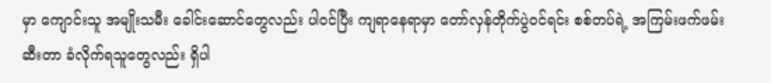မှာ ကျောင်းသူ အမျိုးသမီး ခေါင်းဆောင်တွေလည်း ပါဝင်ပြီး ကျရာနေရာမှာ တော်လှန်တိုက်ပွဲဝင်ရင်း စစ်တပ်ရဲ့ အကြမ်းဖက်ဖမ်းဆီးတာ ခံလိုက်ရသူတွေလည်း ရှိပါ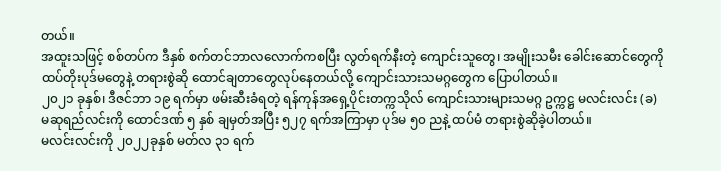တယ်။
အထူးသဖြင့် စစ်တပ်က ဒီနှစ် စက်တင်ဘာလလောက်ကစပြီး လွတ်ရက်နီးတဲ့ ကျောင်းသူတွေ၊ အမျိုးသမီး ခေါင်းဆောင်တွေကို ထပ်တိုးပုဒ်မတွေနဲ့ တရားစွဲဆို ထောင်ချတာတွေလုပ်နေတယ်လို့ ကျောင်းသားသမဂ္ဂတွေက ပြောပါတယ်။
၂၀၂၁ ခုနှစ်၊ ဒီဇင်ဘာ ၁၉ ရက်မှာ ဖမ်းဆီးခံရတဲ့ ရန်ကုန်အရှေ့ပိုင်းတက္ကသိုလ် ကျောင်းသားများသမဂ္ဂ ဥက္ကဋ္ဌ မလင်းလင်း (ခ) မဆုရည်လင်းကို ထောင်ဒဏ် ၅ နှစ် ချမှတ်အပြီး ၅၂၇ ရက်အကြာမှာ ပုဒ်မ ၅၀ ညနဲ့ ထပ်မံ တရားစွဲဆိုခဲ့ပါတယ်။
မလင်းလင်းကို ၂၀၂၂ခုနှစ် မတ်လ ၃၁ ရက်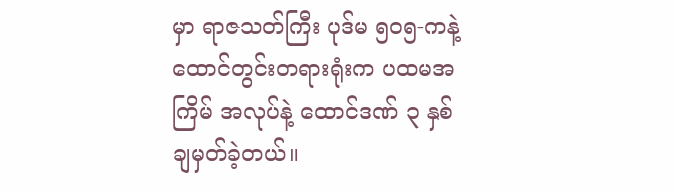မှာ ရာဇသတ်ကြီး ပုဒ်မ ၅၀၅-ကနဲ့ ထောင်တွင်းတရားရုံးက ပထမအကြိမ် အလုပ်နဲ့ ထောင်ဒဏ် ၃ နှစ် ချမှတ်ခဲ့တယ်။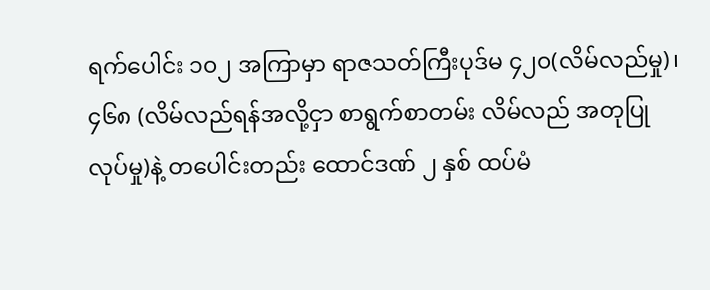ရက်ပေါင်း ၁၀၂ အကြာမှာ ရာဇသတ်ကြီးပုဒ်မ ၄၂၀(လိမ်လည်မှု)၊ ၄၆၈ (လိမ်လည်ရန်အလို့ငှာ စာရွက်စာတမ်း လိမ်လည် အတုပြုလုပ်မှု)နဲ့ တပေါင်းတည်း ထောင်ဒဏ် ၂ နှစ် ထပ်မံ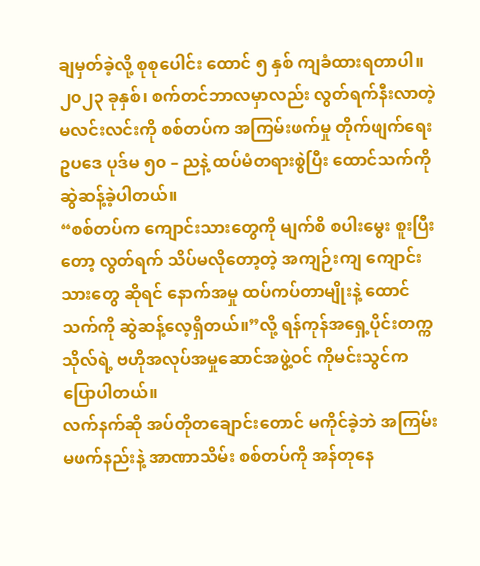ချမှတ်ခဲ့လို့ စုစုပေါင်း ထောင် ၅ နှစ် ကျခံထားရတာပါ။
၂၀၂၃ ခုနှစ်၊ စက်တင်ဘာလမှာလည်း လွတ်ရက်နီးလာတဲ့ မလင်းလင်းကို စစ်တပ်က အကြမ်းဖက်မှု တိုက်ဖျက်ရေးဥပဒေ ပုဒ်မ ၅၀ – ညနဲ့ ထပ်မံတရားစွဲပြီး ထောင်သက်ကို ဆွဲဆန့်ခဲ့ပါတယ်။
“စစ်တပ်က ကျောင်းသားတွေကို မျက်စိ စပါးမွေး စူးပြီးတော့ လွတ်ရက် သိပ်မလိုတော့တဲ့ အကျဉ်းကျ ကျောင်းသားတွေ ဆိုရင် နောက်အမှု ထပ်ကပ်တာမျိုးနဲ့ ထောင်သက်ကို ဆွဲဆန့်လေ့ရှိတယ်။”လို့ ရန်ကုန်အရှေ့ပိုင်းတက္ကသိုလ်ရဲ့ ဗဟိုအလုပ်အမှုဆောင်အဖွဲ့ဝင် ကိုမင်းသွင်က ပြောပါတယ်။
လက်နက်ဆို အပ်တိုတချောင်းတောင် မကိုင်ခဲ့ဘဲ အကြမ်းမဖက်နည်းနဲ့ အာဏာသိမ်း စစ်တပ်ကို အန်တုနေ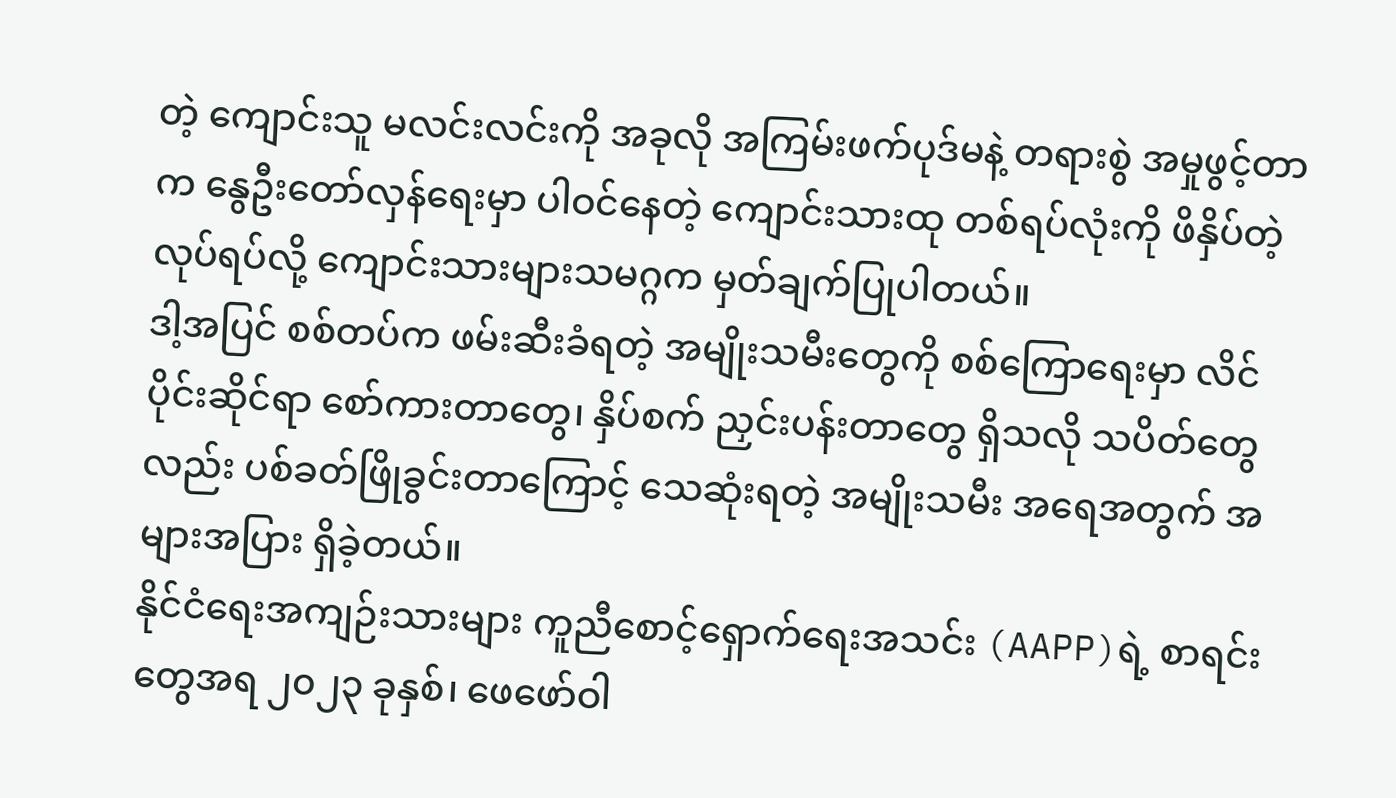တဲ့ ကျောင်းသူ မလင်းလင်းကို အခုလို အကြမ်းဖက်ပုဒ်မနဲ့ တရားစွဲ အမှုဖွင့်တာက နွေဦးတော်လှန်ရေးမှာ ပါဝင်နေတဲ့ ကျောင်းသားထု တစ်ရပ်လုံးကို ဖိနှိပ်တဲ့ လုပ်ရပ်လို့ ကျောင်းသားများသမဂ္ဂက မှတ်ချက်ပြုပါတယ်။
ဒါ့အပြင် စစ်တပ်က ဖမ်းဆီးခံရတဲ့ အမျိုးသမီးတွေကို စစ်ကြောရေးမှာ လိင်ပိုင်းဆိုင်ရာ စော်ကားတာတွေ၊ နှိပ်စက် ညှင်းပန်းတာတွေ ရှိသလို သပိတ်တွေလည်း ပစ်ခတ်ဖြိုခွင်းတာကြောင့် သေဆုံးရတဲ့ အမျိုးသမီး အရေအတွက် အများအပြား ရှိခဲ့တယ်။
နိုင်ငံရေးအကျဉ်းသားများ ကူညီစောင့်ရှောက်ရေးအသင်း (AAPP)ရဲ့ စာရင်းတွေအရ ၂၀၂၃ ခုနှစ်၊ ဖေဖော်ဝါ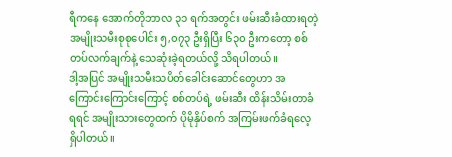ရီကနေ အောက်တိုဘာလ ၃၁ ရက်အတွင်း ဖမ်းဆီးခံထားရတဲ့ အမျိုးသမီးစုစုပေါင်း ၅,၀၇၃ ဦးရှိပြီး ၆၃၀ ဦးကတော့ စစ်တပ်လက်ချက်နဲ့ သေဆုံးခဲ့ရတယ်လို့ သိရပါတယ်။
ဒါ့အပြင် အမျိုးသမီးသပိတ်ခေါင်းဆောင်တွေဟာ အကြောင်းကြောင်းကြောင့် စစ်တပ်ရဲ့ ဖမ်းဆီး ထိန်းသိမ်းတာခံရရင် အမျိုးသားတွေထက် ပိုမိုနှိပ်စက် အကြမ်းဖက်ခံရလေ့ ရှိပါတယ်။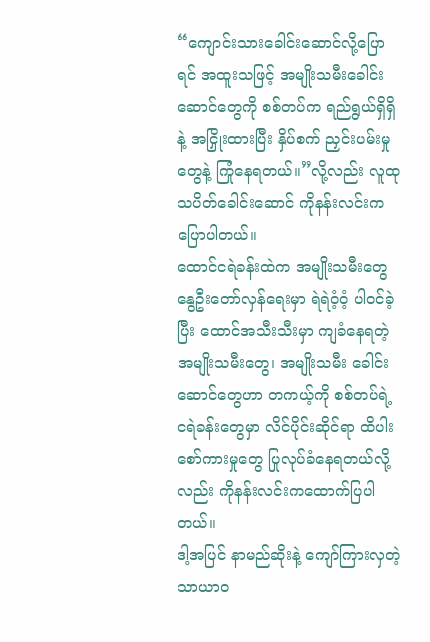“ကျောင်းသားခေါင်းဆောင်လို့ပြောရင် အထူးသဖြင့် အမျိုးသမီးခေါင်းဆောင်တွေကို စစ်တပ်က ရည်ရွယ်ရှိရှိနဲ့ အငြှိုးထားပြီး နှိပ်စက် ညှင်းပမ်းမှုတွေနဲ့ ကြုံနေရတယ်။”လို့လည်း လူထုသပိတ်ခေါင်းဆောင် ကိုနန်းလင်းက ပြောပါတယ်။
ထောင်ငရဲခန်းထဲက အမျိုးသမီးတွေ
နွေဦးတော်လှန်ရေးမှာ ရဲရဲဝံ့ဝံ့ ပါဝင်ခဲ့ပြီး ထောင်အသီးသီးမှာ ကျခံနေရတဲ့ အမျိုးသမီးတွေ၊ အမျိုးသမီး ခေါင်းဆောင်တွေဟာ တကယ့်ကို စစ်တပ်ရဲ့ ငရဲခန်းတွေမှာ လိင်ပိုင်းဆိုင်ရာ ထိပါးစော်ကားမှုတွေ ပြုလုပ်ခံနေရတယ်လို့လည်း ကိုနန်းလင်းကထောက်ပြပါတယ်။
ဒါ့အပြင် နာမည်ဆိုးနဲ့ ကျော်ကြားလှတဲ့ သာယာဝ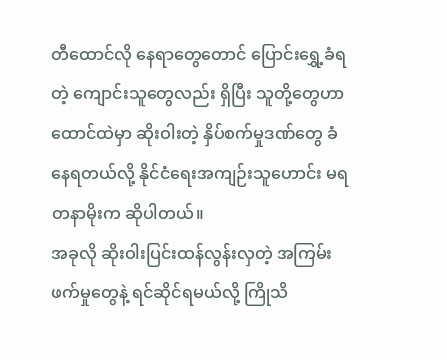တီထောင်လို နေရာတွေတောင် ပြောင်းရွှေ့ခံရတဲ့ ကျောင်းသူတွေလည်း ရှိပြီး သူတို့တွေဟာ ထောင်ထဲမှာ ဆိုးဝါးတဲ့ နှိပ်စက်မှုဒဏ်တွေ ခံနေရတယ်လို့ နိုင်ငံရေးအကျဉ်းသူဟောင်း မရတနာမိုးက ဆိုပါတယ်။
အခုလို ဆိုးဝါးပြင်းထန်လွန်းလှတဲ့ အကြမ်းဖက်မှုတွေနဲ့ ရင်ဆိုင်ရမယ်လို့ ကြိုသိ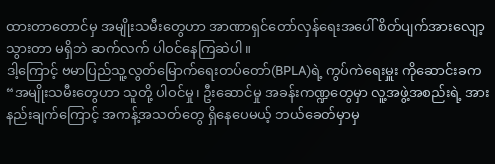ထားတာတောင်မှ အမျိုးသမီးတွေဟာ အာဏာရှင်တော်လှန်ရေးအပေါ် စိတ်ပျက်အားလျော့သွားတာ မရှိဘဲ ဆက်လက် ပါဝင်နေကြဆဲပါ။
ဒါ့ကြောင့် ဗမာပြည်သူ့လွတ်မြောက်ရေးတပ်တော်(BPLA)ရဲ့ ကွပ်ကဲရေးမှူး ကိုဆောင်းခက“အမျိုးသမီးတွေဟာ သူတို့ ပါဝင်မှု၊ ဦးဆောင်မှု အခန်းကဏ္ဍတွေမှာ လူ့အဖွဲ့အစည်းရဲ့ အားနည်းချက်ကြောင့် အကန့်အသတ်တွေ ရှိနေပေမယ့် ဘယ်ခေတ်မှာမှ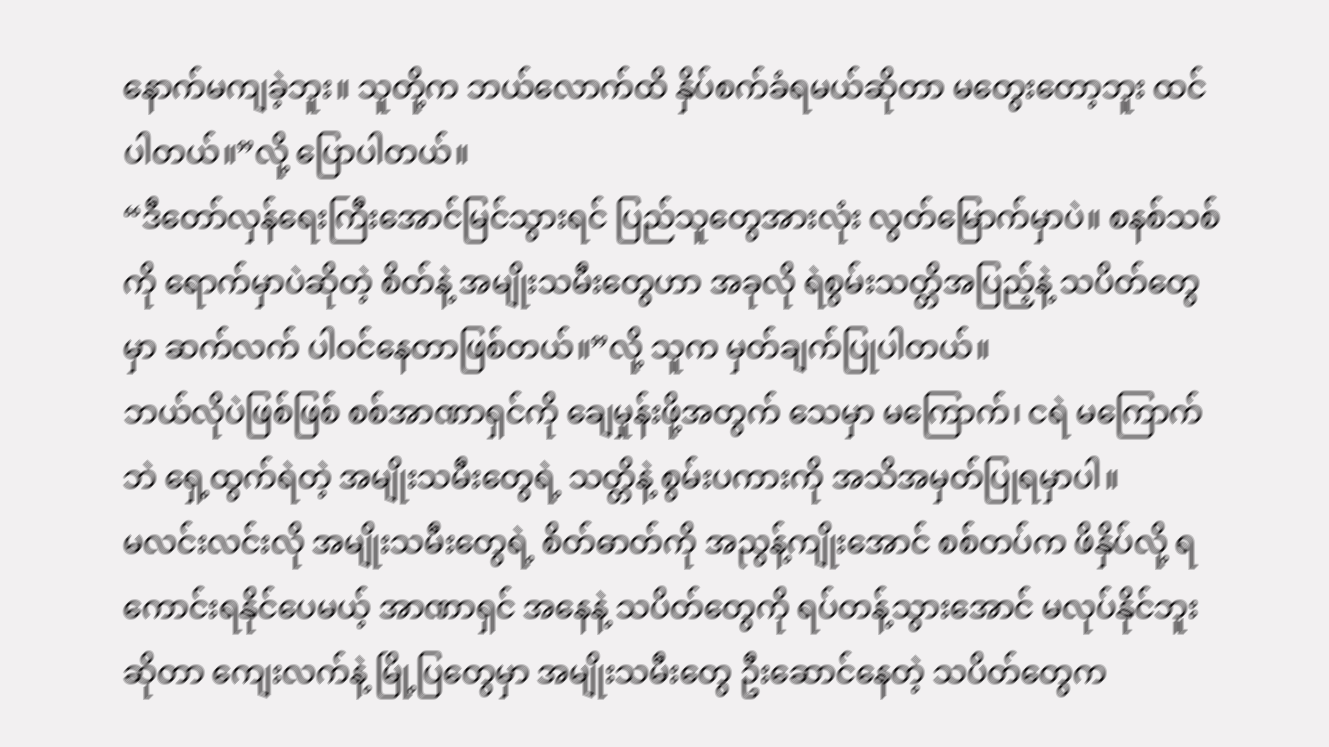နောက်မကျခဲ့ဘူး။ သူတို့က ဘယ်လောက်ထိ နှိပ်စက်ခံရမယ်ဆိုတာ မတွေးတော့ဘူး ထင်ပါတယ်။”လို့ ပြောပါတယ်။
“ဒီတော်လှန်ရေးကြီးအောင်မြင်သွားရင် ပြည်သူတွေအားလုံး လွတ်မြောက်မှာပဲ။ စနစ်သစ်ကို ရောက်မှာပဲဆိုတဲ့ စိတ်နဲ့ အမျိုးသမီးတွေဟာ အခုလို ရဲစွမ်းသတ္တိအပြည့်နဲ့ သပိတ်တွေမှာ ဆက်လက် ပါဝင်နေတာဖြစ်တယ်။”လို့ သူက မှတ်ချက်ပြုပါတယ်။
ဘယ်လိုပဲဖြစ်ဖြစ် စစ်အာဏာရှင်ကို ချေမှုန်းဖို့အတွက် သေမှာ မကြောက်၊ ငရဲ မကြောက်ဘဲ ရှေ့ထွက်ရဲတဲ့ အမျိုးသမီးတွေရဲ့ သတ္တိနဲ့ စွမ်းပကားကို အသိအမှတ်ပြုရမှာပါ။
မလင်းလင်းလို အမျိုးသမီးတွေရဲ့ စိတ်ဓာတ်ကို အညွန့်ကျိုးအောင် စစ်တပ်က ဖိနှိပ်လို့ ရကောင်းရနိုင်ပေမယ့် အာဏာရှင် အနေနဲ့ သပိတ်တွေကို ရပ်တန့်သွားအောင် မလုပ်နိုင်ဘူးဆိုတာ ကျေးလက်နဲ့ မြို့ပြတွေမှာ အမျိုးသမီးတွေ ဦးဆောင်နေတဲ့ သပိတ်တွေက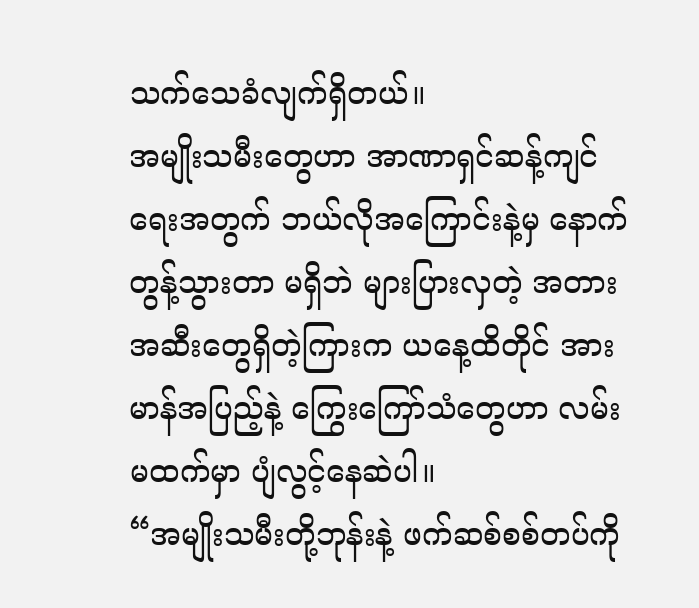သက်သေခံလျက်ရှိတယ်။
အမျိုးသမီးတွေဟာ အာဏာရှင်ဆန့်ကျင်ရေးအတွက် ဘယ်လိုအကြောင်းနဲ့မှ နောက်တွန့်သွားတာ မရှိဘဲ များပြားလှတဲ့ အတားအဆီးတွေရှိတဲ့ကြားက ယနေ့ထိတိုင် အားမာန်အပြည့်နဲ့ ကြွေးကြော်သံတွေဟာ လမ်းမထက်မှာ ပျံလွင့်နေဆဲပါ။
“အမျိုးသမီးတို့ဘုန်းနဲ့ ဖက်ဆစ်စစ်တပ်ကို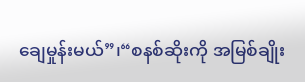ချေမှုန်းမယ်”၊“စနစ်ဆိုးကို အမြစ်ချိုး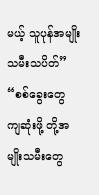မယ့် သူပုန်အမျိုးသမီးသပိတ်” “စစ်ခွေးတွေ ကျဆုံးဖို့ တို့အမျိုးသမီးတွေ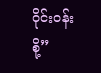ဝိုင်းဝန်းစို့”